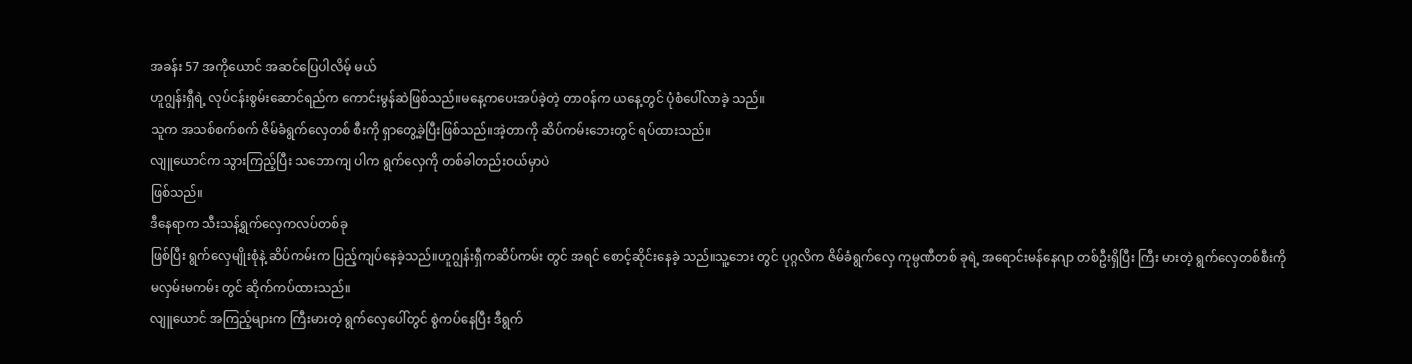အခန်း 57 အကိုယောင် အဆင်ပြေပါလိမ့် မယ်
ဟူဂျွန်းရှီရဲ့ လုပ်ငန်းစွမ်းဆောင်ရည်က ကောင်းမွန်ဆဲဖြစ်သည်။မနေ့ကပေးအပ်ခဲ့တဲ့ တာဝန်က ယနေ့တွင် ပုံစံပေါ်လာခဲ့ သည်။
သူက အသစ်စက်စက် ဇိမ်ခံရွက်လှေတစ် စီးကို ရှာတွေ့ခဲ့ပြီးဖြစ်သည်။အဲ့တာကို ဆိပ်ကမ်းဘေးတွင် ရပ်ထားသည်။
လျူယောင်က သွားကြည့်ပြီး သဘောကျ ပါက ရွက်လှေကို တစ်ခါတည်းဝယ်မှာပဲ
ဖြစ်သည်။
ဒီနေရာက သီးသန့်ရွက်လှေကလပ်တစ်ခု
ဖြစ်ပြီး ရွက်လှေမျိုးစုံနဲ့ ဆိပ်ကမ်းက ပြည့်ကျပ်နေခဲ့သည်။ဟူဂျွန်းရှီကဆိပ်ကမ်း တွင် အရင် စောင့်ဆိုင်းနေခဲ့ သည်။သူ့ဘေး တွင် ပုဂ္ဂလိက ဇိမ်ခံရွက်လှေ ကုမ္ပဏီတစ် ခုရဲ့ အရောင်းမန်နေဂျာ တစ်ဦးရှိပြီး ကြီး မားတဲ့ ရွက်လှေတစ်စီးကို မလှမ်းမကမ်း တွင် ဆိုက်ကပ်ထားသည်။
လျူယောင် အကြည့်များက ကြီးမားတဲ့ ရွက်လှေပေါ်တွင် စွဲကပ်နေပြီး ဒီရွက်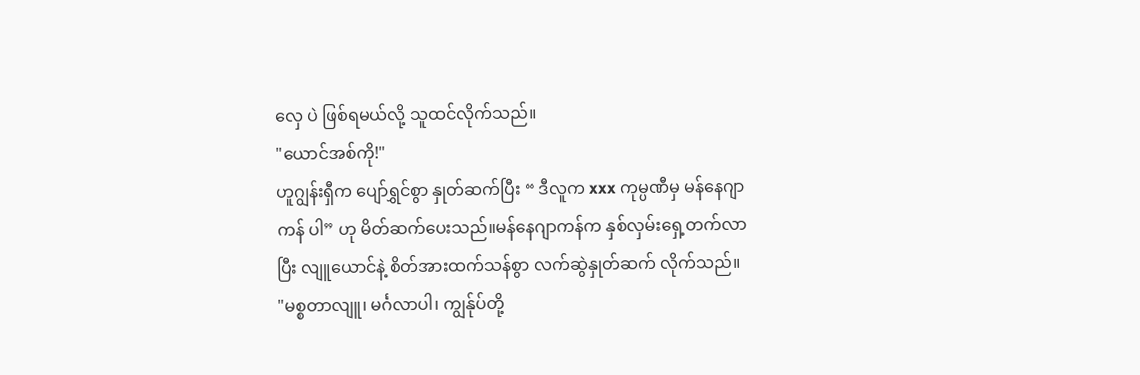လှေ ပဲ ဖြစ်ရမယ်လို့ သူထင်လိုက်သည်။
"ယောင်အစ်ကို!"
ဟူဂျွန်းရှီက ပျော်ရွှင်စွာ နှုတ်ဆက်ပြီး “ ဒီလူက xxx ကုမ္ပဏီမှ မန်နေဂျာကန် ပါ” ဟု မိတ်ဆက်ပေးသည်။မန်နေဂျာကန်က နှစ်လှမ်းရှေ့တက်လာပြီး လျူယောင်နဲ့ စိတ်အားထက်သန်စွာ လက်ဆွဲနှုတ်ဆက် လိုက်သည်။
"မစ္စတာလျူ၊ မင်္ဂလာပါ၊ ကျွန်ုပ်တို့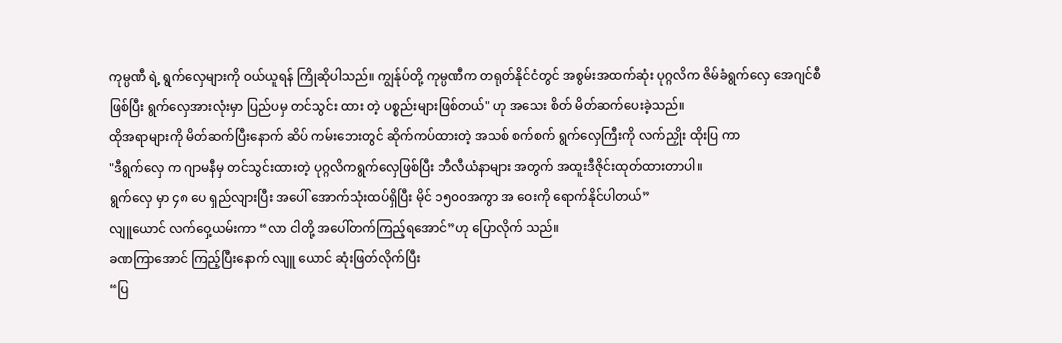ကုမ္ပဏီ ရဲ့ ရွက်လှေများကို ဝယ်ယူရန် ကြိုဆိုပါသည်။ ကျွန်ုပ်တို့ ကုမ္ပဏီက တရုတ်နိုင်ငံတွင် အစွမ်းအထက်ဆုံး ပုဂ္ဂလိက ဇိမ်ခံရွက်လှေ အေဂျင်စီ ဖြစ်ပြီး ရွက်လှေအားလုံးမှာ ပြည်ပမှ တင်သွင်း ထား တဲ့ ပစ္စည်းများဖြစ်တယ်" ဟု အသေး စိတ် မိတ်ဆက်ပေးခဲ့သည်။
ထိုအရာများကို မိတ်ဆက်ပြီးနောက် ဆိပ် ကမ်းဘေးတွင် ဆိုက်ကပ်ထားတဲ့ အသစ် စက်စက် ရွက်လှေကြီးကို လက်ညှိုး ထိုးပြ ကာ
"ဒီရွက်လှေ က ဂျာမနီမှ တင်သွင်းထားတဲ့ ပုဂ္ဂလိကရွက်လှေဖြစ်ပြီး ဘီလီယံနာများ အတွက် အထူးဒီဇိုင်းထုတ်ထားတာပါ။
ရွက်လှေ မှာ ၄၈ ပေ ရှည်လျားပြီး အပေါ် အောက်သုံးထပ်ရှိပြီး မိုင် ၁၅၀၀အကွာ အ ဝေးကို ရောက်နိုင်ပါတယ်”
လျူယောင် လက်ဝှေ့ယမ်းကာ “လာ ငါတို့ အပေါ်တက်ကြည့်ရအောင်”ဟု ပြောလိုက် သည်။
ခဏကြာအောင် ကြည့်ပြီးနောက် လျူ ယောင် ဆုံးဖြတ်လိုက်ပြီး
“ပြ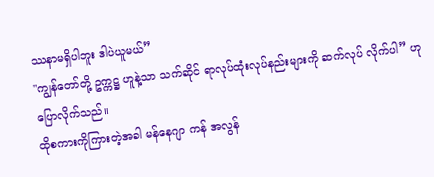ဿနာမရှိပါဘူး ဒါပဲယူမယ်”
"ကျွန်တော်တို့ ဥက္ကဋ္ဌ ဟူနဲ့သာ သက်ဆိုင် ရာလုပ်ထုံးလုပ်နည်းများကို ဆက်လုပ် လိုက်ပါ” ဟု ပြောလိုက်သည်။
ထိုစကားကိုကြားတဲ့အခါ မန်နေဂျာ ကန် အလွန်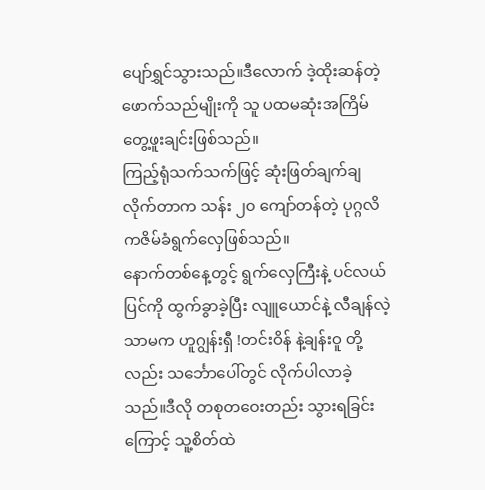ပျော်ရွှင်သွားသည်။ဒီလောက် ဒဲ့ထိုးဆန်တဲ့ ဖောက်သည်မျိုးကို သူ ပထမဆုံးအကြိမ် တွေ့ဖူးချင်းဖြစ်သည်။
ကြည့်ရုံသက်သက်ဖြင့် ဆုံးဖြတ်ချက်ချ လိုက်တာက သန်း ၂၀ ကျော်တန်တဲ့ ပုဂ္ဂလိကဇိမ်ခံရွက်လှေဖြစ်သည်။
နောက်တစ်နေ့တွင့် ရွက်လှေကြီးနဲ့ ပင်လယ်ပြင်ကို ထွက်ခွာခဲ့ပြီး လျူယောင်နဲ့ လီချန်လဲ့သာမက ဟူဂျွန်းရှီ !တင်းဝိန် နဲ့ချန်းဝူ တို့လည်း သင်္ဘောပေါ်တွင် လိုက်ပါလာခဲ့သည်။ဒီလို တစုတဝေးတည်း သွားရခြင်းကြောင့် သူ့စိတ်ထဲ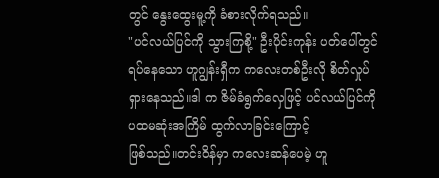တွင် နွေးထွေးမူ့ကို ခံစားလိုက်ရသည်။
"ပင်လယ်ပြင်ကို သွားကြစို့" ဦးပိုင်းကုန်း ပတ်ပေါ်တွင် ရပ်နေသော ဟူဂျွန်းရှီက ကလေးတစ်ဦးလို စိတ်လှုပ်ရှားနေသည်။ဒါ က ဇိမ်ခံရွက်လှေဖြင့် ပင်လယ်ပြင်ကို ပထမဆုံးအကြိမ် ထွက်လာခြင်းကြောင့်
ဖြစ်သည်။တင်းဝိန်မှာ ကလေးဆန်ပေမဲ့ ဟူ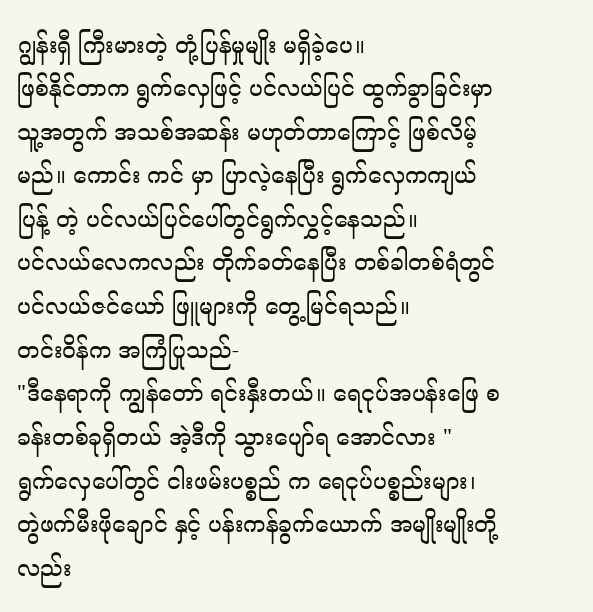ဂျွန်းရှီ ကြီးမားတဲ့ တုံ့ပြန်မှုမျိုး မရှိခဲ့ပေ။
ဖြစ်နိုင်တာက ရွက်လှေဖြင့် ပင်လယ်ပြင် ထွက်ခွာခြင်းမှာ သူ့အတွက် အသစ်အဆန်း မဟုတ်တာကြောင့် ဖြစ်လိမ့်မည်။ ကောင်း ကင် မှာ ပြာလဲ့နေပြီး ရွက်လှေကကျယ်ပြန့် တဲ့ ပင်လယ်ပြင်ပေါ်တွင်ရွက်လွှင့်နေသည်။
ပင်လယ်လေကလည်း တိုက်ခတ်နေပြီး တစ်ခါတစ်ရံတွင် ပင်လယ်ဇင်ယော် ဖြူများကို တွေ့မြင်ရသည်။
တင်းဝိန်က အကြံပြုသည်-
"ဒီနေရာကို ကျွန်တော် ရင်းနှီးတယ်။ ရေငုပ်အပန်းဖြေ စခန်းတစ်ခုရှိတယ် အဲ့ဒီကို သွားပျော်ရ အောင်လား "
ရွက်လှေပေါ်တွင် ငါးဖမ်းပစ္စည် က ရေငုပ်ပစ္စည်းများ၊ တွဲဖက်မီးဖိုချောင် နှင့် ပန်းကန်ခွက်ယောက် အမျိုးမျိုးတို့ လည်း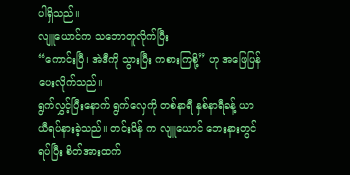ပါရှိသည်။
လျူယောင်က သဘောတူလိုက်ပြီး
“ကောင်းပြီ၊ အဲဒီကို သွားပြီး ကစားကြစို့” ဟု အဖြေပြန်ပေးလိုက်သည်။
ရွက်လွှင့်ပြီးနောက် ရွက်လှေကို တစ်နာရီ နှစ်နာရီခန့် ယာယီရပ်နားခဲ့သည်။ တင်းဝိန် က လျူယောင် ဘေးနားတွင် ရပ်ပြီး စိတ်အားထက်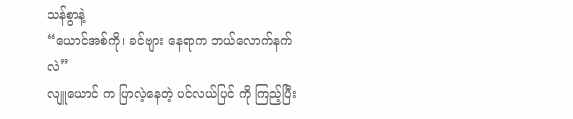သန်စွာနဲ့
“ယောင်အစ်ကို၊ ခင်ဗျား နေရာက ဘယ်လောက်နက်လဲ”
လျူယောင် က ပြာလဲ့နေတဲ့ ပင်လယ်ပြင် ကို ကြည့်ပြီး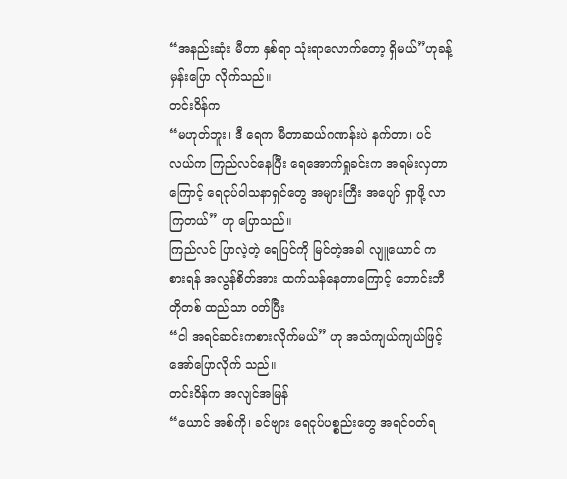“အနည်းဆုံး မီတာ နှစ်ရာ သုံးရာလောက်တော့ ရှိမယ်”ဟုခန့်မှန်းပြော လိုက်သည်။
တင်းဝိန်က
“မဟုတ်ဘူး၊ ဒီ ရေက မီတာဆယ်ဂဏန်းပဲ နက်တာ၊ ပင်လယ်က ကြည်လင်နေပြီး ရေအောက်ရှုခင်းက အရမ်းလှတာကြောင့် ရေငုပ်ဝါသနာရှင်တွေ အများကြီး အပျော် ရှာဖို့ လာကြတယ်” ဟု ပြောသည်။
ကြည်လင် ပြာလဲ့တဲ့ ရေပြင်ကို မြင်တဲ့အခါ လျူယောင် ကစားရန် အလွန်စိတ်အား ထက်သန်နေတာကြောင့် ဘောင်းဘီတိုတစ် ထည်သာ ဝတ်ပြီး
“ငါ အရင်ဆင်းကစားလိုက်မယ်” ဟု အသံကျယ်ကျယ်ဖြင့် အော်ပြောလိုက် သည်။
တင်းဝိန်က အလျင်အမြန်
“ယောင် အစ်ကို၊ ခင်ဗျား ရေငုပ်ပစ္စည်းတွေ အရင်ဝတ်ရ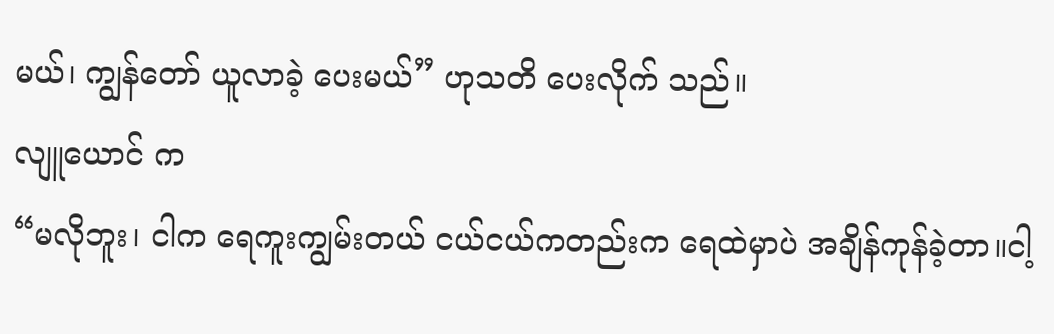မယ်၊ ကျွန်တော် ယူလာခဲ့ ပေးမယ်” ဟုသတိ ပေးလိုက် သည်။
လျူယောင် က
“မလိုဘူး၊ ငါက ရေကူးကျွမ်းတယ် ငယ်ငယ်ကတည်းက ရေထဲမှာပဲ အချိန်ကုန်ခဲ့တာ။ငါ့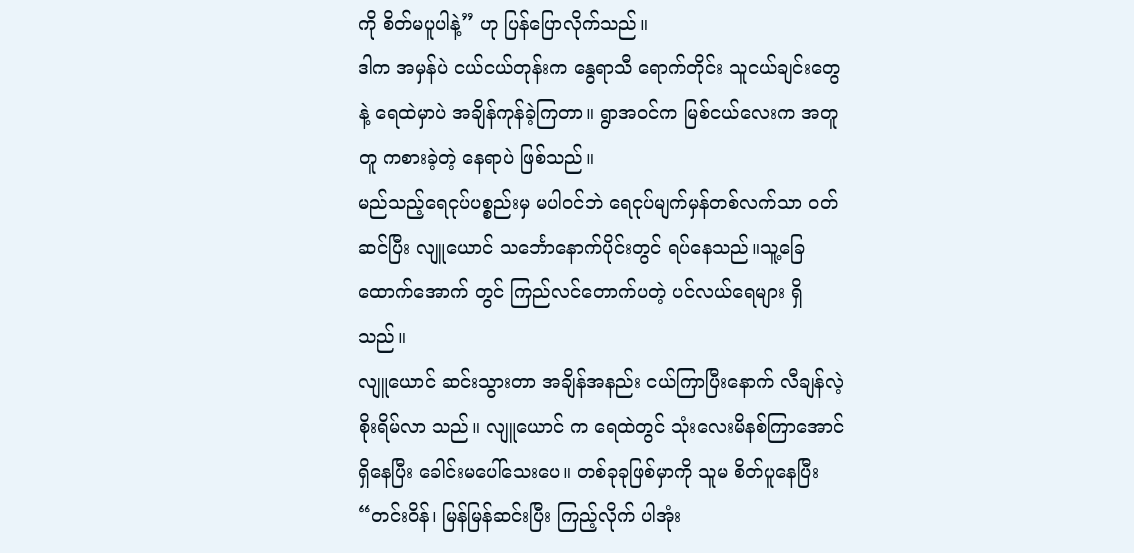ကို စိတ်မပူပါနဲ့” ဟု ပြန်ပြောလိုက်သည်။
ဒါက အမှန်ပဲ ငယ်ငယ်တုန်းက နွေရာသီ ရောက်တိုင်း သူငယ်ချင်းတွေနဲ့ ရေထဲမှာပဲ အချိန်ကုန်ခဲ့ကြတာ။ ရွာအဝင်က မြစ်ငယ်လေးက အတူတူ ကစားခဲ့တဲ့ နေရာပဲ ဖြစ်သည်။
မည်သည့်ရေငုပ်ပစ္စည်းမှ မပါဝင်ဘဲ ရေငုပ်မျက်မှန်တစ်လက်သာ ဝတ်ဆင်ပြီး လျူယောင် သင်္ဘောနောက်ပိုင်းတွင် ရပ်နေသည်။သူ့ခြေထောက်အောက် တွင် ကြည်လင်တောက်ပတဲ့ ပင်လယ်ရေများ ရှိသည်။
လျူယောင် ဆင်းသွားတာ အချိန်အနည်း ငယ်ကြာပြီးနောက် လီချန်လဲ့ စိုးရိမ်လာ သည်။ လျူယောင် က ရေထဲတွင် သုံးလေးမိနစ်ကြာအောင် ရှိနေပြီး ခေါင်းမပေါ်သေးပေ။ တစ်ခုခုဖြစ်မှာကို သူမ စိတ်ပူနေပြီး
“တင်းဝိန်၊ မြန်မြန်ဆင်းပြီး ကြည့်လိုက် ပါအုံး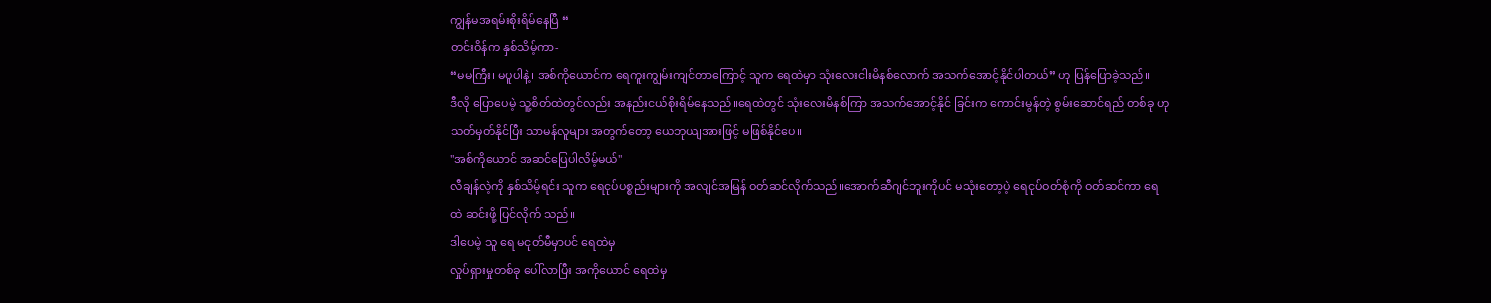ကျွန်မအရမ်းစိုးရိမ်နေပြီ “
တင်းဝိန်က နှစ်သိမ့်ကာ-
“မမကြီး၊ မပူပါနဲ့၊ အစ်ကိုယောင်က ရေကူးကျွမ်းကျင်တာကြောင့် သူက ရေထဲမှာ သုံးလေးငါးမိနစ်လောက် အသက်အောင့်နိုင်ပါတယ်” ဟု ပြန်ပြောခဲ့သည်။
ဒီလို ပြောပေမဲ့ သူ့စိတ်ထဲတွင်လည်း အနည်းငယ်စိုးရိမ်နေသည်။ရေထဲတွင် သုံးလေးမိနစ်ကြာ အသက်အောင့်နိုင် ခြင်းက ကောင်းမွန်တဲ့ စွမ်းဆောင်ရည် တစ်ခု ဟု သတ်မှတ်နိုင်ပြီး သာမန်လူများ အတွက်တော့ ယေဘုယျအားဖြင့် မဖြစ်နိုင်ပေ။
"အစ်ကိုယောင် အဆင်ပြေပါလိမ့်မယ်"
လီချန်လဲ့ကို နှစ်သိမ့်ရင်း သူက ရေငုပ်ပစ္စည်းများကို အလျင်အမြန် ဝတ်ဆင်လိုက်သည်။အောက်ဆီဂျင်ဘူးကိုပင် မသုံးတော့ပဲ့ ရေငုပ်ဝတ်စုံကို ဝတ်ဆင်ကာ ရေထဲ ဆင်းဖို့ ပြင်လိုက် သည်။
ဒါပေမဲ့ သူ ရေ မငုတ်မီမှာပင် ရေထဲမှ
လှုပ်ရှားမှုတစ်ခု ပေါ်လာပြီး အကိုယောင် ရေထဲမှ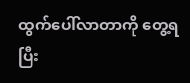ထွက်ပေါ်လာတာကို တွေ့ရပြီး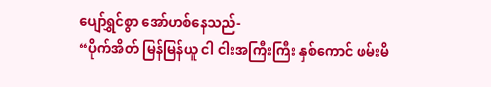ပျော်ရွှင်စွာ အော်ဟစ်နေသည်-
“ပိုက်အိတ် မြန်မြန်ယူ ငါ ငါးအကြီးကြီး နှစ်ကောင် ဖမ်းမိ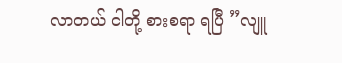လာတယ် ငါတို့ စားစရာ ရပြီ ”လျူ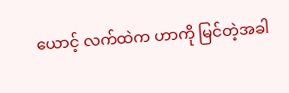ယောင့် လက်ထဲက ဟာကို မြင်တဲ့အခါ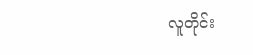လူတိုင်း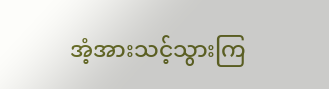အံ့အားသင့်သွားကြ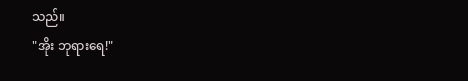သည်။
"အိုး ဘုရားရေ!"